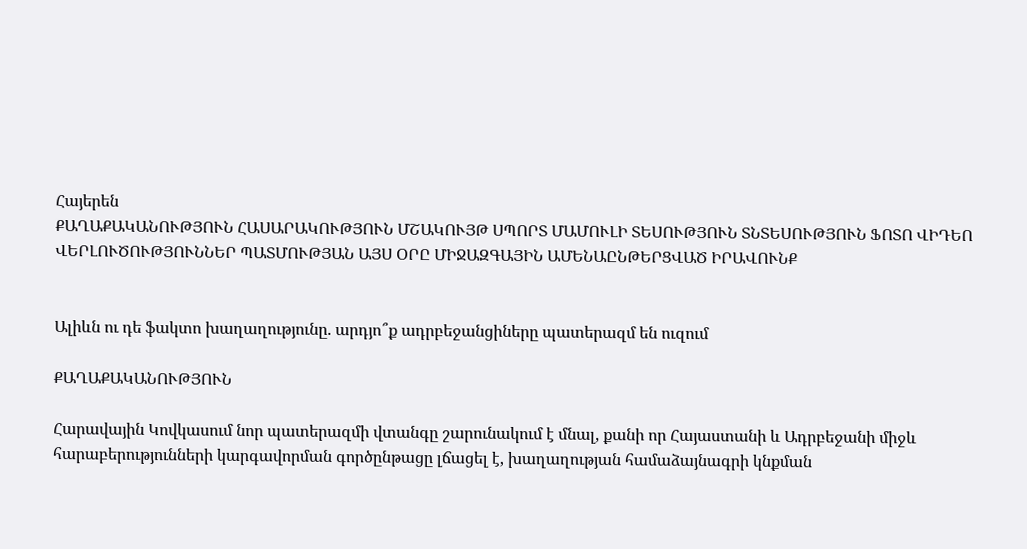Հայերեն
ՔԱՂԱՔԱԿԱՆՈՒԹՅՈՒՆ ՀԱՍԱՐԱԿՈՒԹՅՈՒՆ ՄՇԱԿՈՒՅԹ ՍՊՈՐՏ ՄԱՄՈՒԼԻ ՏԵՍՈՒԹՅՈՒՆ ՏՆՏԵՍՈՒԹՅՈՒՆ ՖՈՏՈ ՎԻԴԵՈ ՎԵՐԼՈՒԾՈՒԹՅՈՒՆՆԵՐ ՊԱՏՄՈՒԹՅԱՆ ԱՅՍ ՕՐԸ ՄԻՋԱԶԳԱՅԻՆ ԱՄԵՆԱԸՆԹԵՐՑՎԱԾ ԻՐԱՎՈՒՆՔ


Ալիևն ու դե ֆակտո խաղաղությունը. արդյո՞ք ադրբեջանցիները պատերազմ են ուզում

ՔԱՂԱՔԱԿԱՆՈՒԹՅՈՒՆ

Հարավային Կովկասում նոր պատերազմի վտանգը շարունակում է մնալ, քանի որ Հայաստանի և Ադրբեջանի միջև հարաբերությունների կարգավորման գործընթացը լճացել է, խաղաղության համաձայնագրի կնքման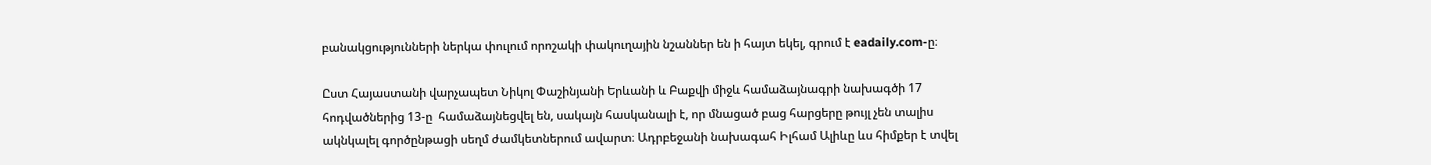բանակցությունների ներկա փուլում որոշակի փակուղային նշաններ են ի հայտ եկել, գրում է eadaily.com-ը։

Ըստ Հայաստանի վարչապետ Նիկոլ Փաշինյանի Երևանի և Բաքվի միջև համաձայնագրի նախագծի 17 հոդվածներից 13-ը  համաձայնեցվել են, սակայն հասկանալի է, որ մնացած բաց հարցերը թույլ չեն տալիս ակնկալել գործընթացի սեղմ ժամկետներում ավարտ։ Ադրբեջանի նախագահ Իլհամ Ալիևը ևս հիմքեր է տվել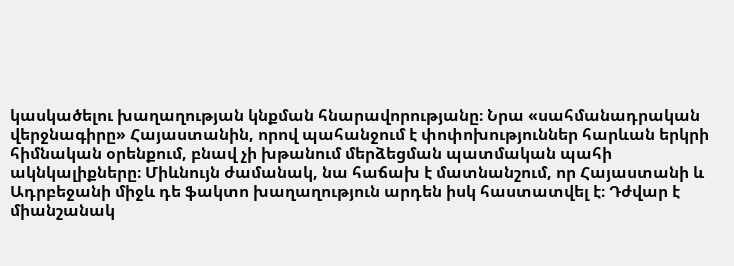կասկածելու խաղաղության կնքման հնարավորությանը։ Նրա «սահմանադրական վերջնագիրը» Հայաստանին, որով պահանջում է փոփոխություններ հարևան երկրի հիմնական օրենքում, բնավ չի խթանում մերձեցման պատմական պահի ակնկալիքները։ Միևնույն ժամանակ, նա հաճախ է մատնանշում, որ Հայաստանի և Ադրբեջանի միջև դե ֆակտո խաղաղություն արդեն իսկ հաստատվել է։ Դժվար է միանշանակ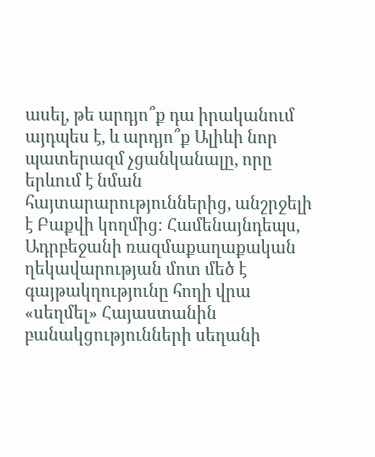ասել, թե արդյո՞ք դա իրականում այդպես է, և արդյո՞ք Ալիևի նոր պատերազմ չցանկանալը, որը երևում է նման հայտարարություններից, անշրջելի է Բաքվի կողմից։ Համենայնդեպս, Ադրբեջանի ռազմաքաղաքական ղեկավարության մոտ մեծ է գայթակղությունը հողի վրա «սեղմել» Հայաստանին բանակցությունների սեղանի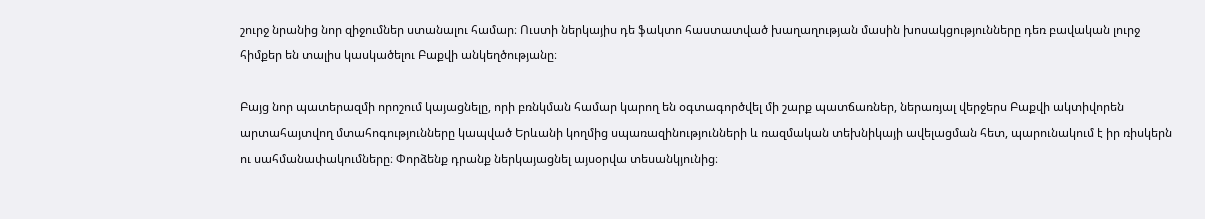շուրջ նրանից նոր զիջումներ ստանալու համար։ Ուստի ներկայիս դե ֆակտո հաստատված խաղաղության մասին խոսակցությունները դեռ բավական լուրջ հիմքեր են տալիս կասկածելու Բաքվի անկեղծությանը։

Բայց նոր պատերազմի որոշում կայացնելը, որի բռնկման համար կարող են օգտագործվել մի շարք պատճառներ, ներառյալ վերջերս Բաքվի ակտիվորեն արտահայտվող մտահոգությունները կապված Երևանի կողմից սպառազինությունների և ռազմական տեխնիկայի ավելացման հետ, պարունակում է իր ռիսկերն ու սահմանափակումները։ Փորձենք դրանք ներկայացնել այսօրվա տեսանկյունից։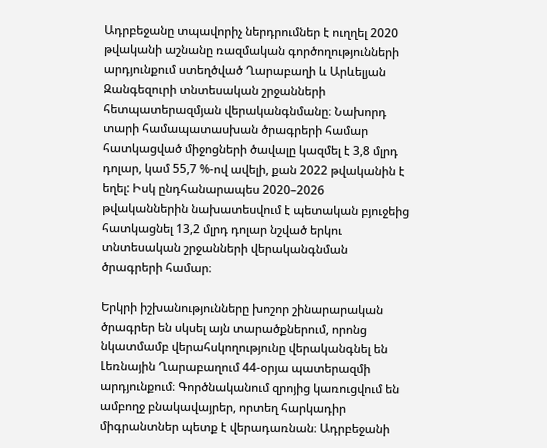Ադրբեջանը տպավորիչ ներդրումներ է ուղղել 2020 թվականի աշնանը ռազմական գործողությունների արդյունքում ստեղծված Ղարաբաղի և Արևելյան Զանգեզուրի տնտեսական շրջանների հետպատերազմյան վերականգնմանը։ Նախորդ տարի համապատասխան ծրագրերի համար հատկացված միջոցների ծավալը կազմել է 3,8 մլրդ դոլար, կամ 55,7 %-ով ավելի, քան 2022 թվականին է եղել: Իսկ ընդհանարապես 2020–2026 թվականներին նախատեսվում է պետական բյուջեից հատկացնել 13,2 մլրդ դոլար նշված երկու տնտեսական շրջանների վերականգնման ծրագրերի համար։

Երկրի իշխանությունները խոշոր շինարարական ծրագրեր են սկսել այն տարածքներում, որոնց նկատմամբ վերահսկողությունը վերականգնել են Լեռնային Ղարաբաղում 44-օրյա պատերազմի արդյունքում։ Գործնականում զրոյից կառուցվում են ամբողջ բնակավայրեր, որտեղ հարկադիր միգրանտներ պետք է վերադառնան։ Ադրբեջանի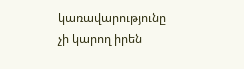կառավարությունը չի կարող իրեն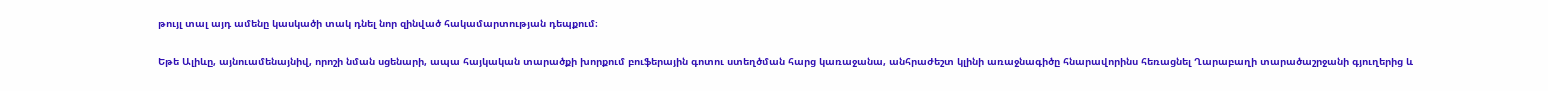թույլ տալ այդ ամենը կասկածի տակ դնել նոր զինված հակամարտության դեպքում։

Եթե Ալիևը, այնուամենայնիվ, որոշի նման սցենարի, ապա հայկական տարածքի խորքում բուֆերային գոտու ստեղծման հարց կառաջանա, անհրաժեշտ կլինի առաջնագիծը հնարավորինս հեռացնել Ղարաբաղի տարածաշրջանի գյուղերից և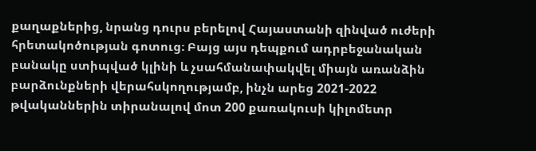քաղաքներից, նրանց դուրս բերելով Հայաստանի զինված ուժերի հրետակոծության գոտուց։ Բայց այս դեպքում ադրբեջանական բանակը ստիպված կլինի և չսահմանափակվել միայն առանձին բարձունքների վերահսկողությամբ, ինչն արեց 2021-2022 թվականներին տիրանալով մոտ 200 քառակուսի կիլոմետր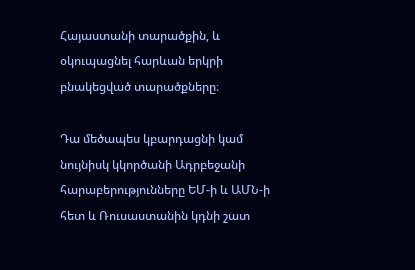Հայաստանի տարածքին, և  օկուպացնել հարևան երկրի բնակեցված տարածքները։

Դա մեծապես կբարդացնի կամ նույնիսկ կկործանի Ադրբեջանի հարաբերությունները ԵՄ-ի և ԱՄՆ-ի հետ և Ռուսաստանին կդնի շատ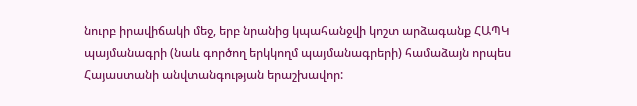նուրբ իրավիճակի մեջ, երբ նրանից կպահանջվի կոշտ արձագանք ՀԱՊԿ պայմանագրի (նաև գործող երկկողմ պայմանագրերի) համաձայն որպես Հայաստանի անվտանգության երաշխավոր: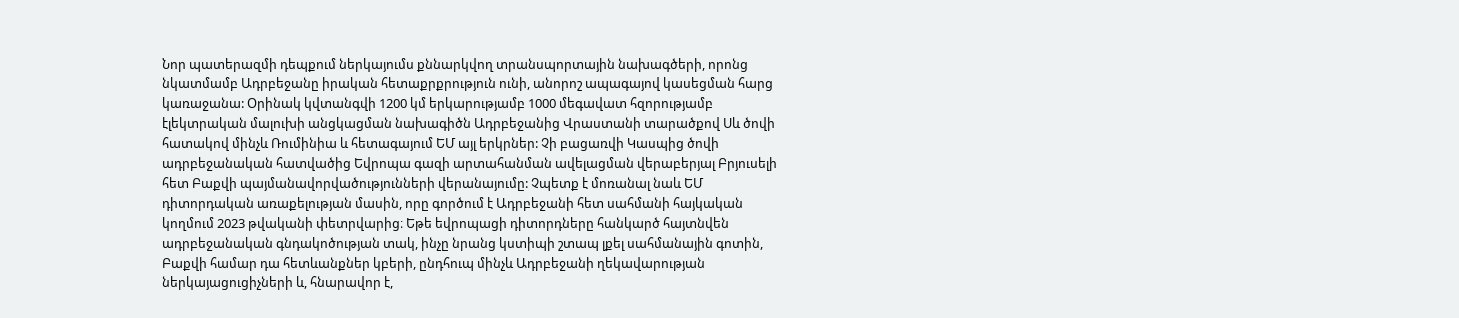Նոր պատերազմի դեպքում ներկայումս քննարկվող տրանսպորտային նախագծերի, որոնց նկատմամբ Ադրբեջանը իրական հետաքրքրություն ունի, անորոշ ապագայով կասեցման հարց կառաջանա: Օրինակ կվտանգվի 1200 կմ երկարությամբ 1000 մեգավատ հզորությամբ էլեկտրական մալուխի անցկացման նախագիծն Ադրբեջանից Վրաստանի տարածքով Սև ծովի հատակով մինչև Ռումինիա և հետագայում ԵՄ այլ երկրներ: Չի բացառվի Կասպից ծովի ադրբեջանական հատվածից Եվրոպա գազի արտահանման ավելացման վերաբերյալ Բրյուսելի հետ Բաքվի պայմանավորվածությունների վերանայումը: Չպետք է մոռանալ նաև ԵՄ դիտորդական առաքելության մասին, որը գործում է Ադրբեջանի հետ սահմանի հայկական կողմում 2023 թվականի փետրվարից։ Եթե եվրոպացի դիտորդները հանկարծ հայտնվեն ադրբեջանական գնդակոծության տակ, ինչը նրանց կստիպի շտապ լքել սահմանային գոտին, Բաքվի համար դա հետևանքներ կբերի, ընդհուպ մինչև Ադրբեջանի ղեկավարության ներկայացուցիչների և, հնարավոր է,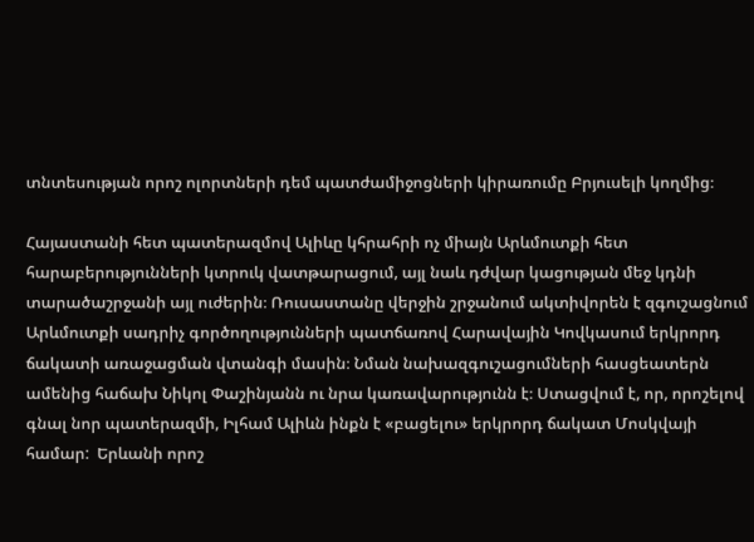տնտեսության որոշ ոլորտների դեմ պատժամիջոցների կիրառումը Բրյուսելի կողմից։

Հայաստանի հետ պատերազմով Ալիևը կհրահրի ոչ միայն Արևմուտքի հետ հարաբերությունների կտրուկ վատթարացում, այլ նաև դժվար կացության մեջ կդնի տարածաշրջանի այլ ուժերին։ Ռուսաստանը վերջին շրջանում ակտիվորեն է զգուշացնում Արևմուտքի սադրիչ գործողությունների պատճառով Հարավային Կովկասում երկրորդ ճակատի առաջացման վտանգի մասին։ Նման նախազգուշացումների հասցեատերն ամենից հաճախ Նիկոլ Փաշինյանն ու նրա կառավարությունն է։ Ստացվում է, որ, որոշելով գնալ նոր պատերազմի, Իլհամ Ալիևն ինքն է «բացելու» երկրորդ ճակատ Մոսկվայի համար:  Երևանի որոշ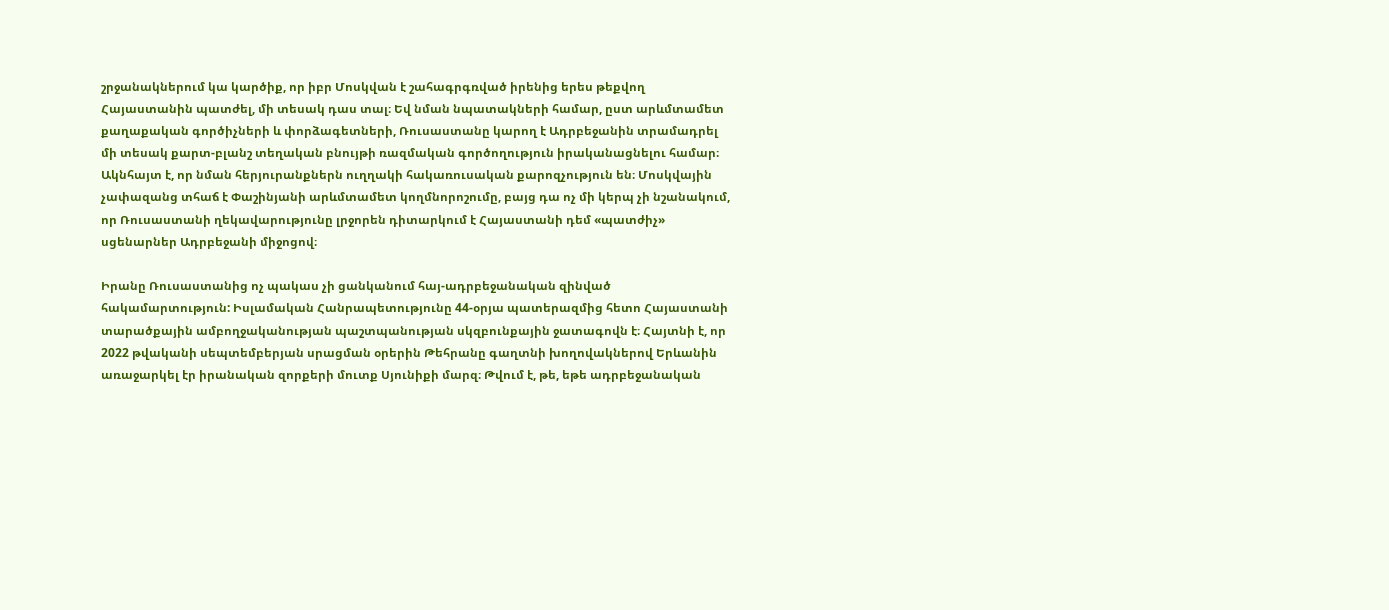շրջանակներում կա կարծիք, որ իբր Մոսկվան է շահագրգռված իրենից երես թեքվող Հայաստանին պատժել, մի տեսակ դաս տալ։ Եվ նման նպատակների համար, ըստ արևմտամետ քաղաքական գործիչների և փորձագետների, Ռուսաստանը կարող է Ադրբեջանին տրամադրել մի տեսակ քարտ-բլանշ տեղական բնույթի ռազմական գործողություն իրականացնելու համար։ Ակնհայտ է, որ նման հերյուրանքներն ուղղակի հակառուսական քարոզչություն են։ Մոսկվային չափազանց տհաճ է Փաշինյանի արևմտամետ կողմնորոշումը, բայց դա ոչ մի կերպ չի նշանակում, որ Ռուսաստանի ղեկավարությունը լրջորեն դիտարկում է Հայաստանի դեմ «պատժիչ» սցենարներ Ադրբեջանի միջոցով։

Իրանը Ռուսաստանից ոչ պակաս չի ցանկանում հայ-ադրբեջանական զինված հակամարտություն: Իսլամական Հանրապետությունը 44-օրյա պատերազմից հետո Հայաստանի տարածքային ամբողջականության պաշտպանության սկզբունքային ջատագովն է։ Հայտնի է, որ 2022 թվականի սեպտեմբերյան սրացման օրերին Թեհրանը գաղտնի խողովակներով Երևանին առաջարկել էր իրանական զորքերի մուտք Սյունիքի մարզ։ Թվում է, թե, եթե ադրբեջանական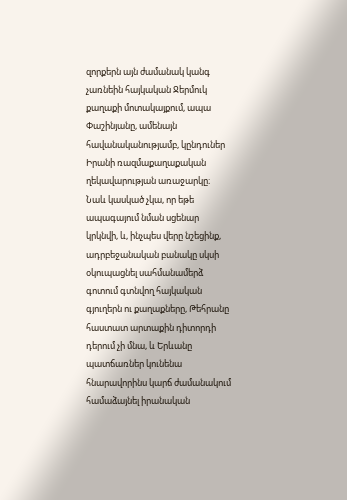զորքերն այն ժամանակ կանգ չառնեին հայկական Ջերմուկ քաղաքի մոտակայքում, ապա Փաշինյանը, ամենայն հավանականությամբ, կընդուներ Իրանի ռազմաքաղաքական ղեկավարության առաջարկը։ Նաև կասկած չկա, որ եթե ապագայում նման սցենար կրկնվի, և, ինչպես վերը նշեցինք, ադրբեջանական բանակը սկսի օկուպացնել սահմանամերձ գոտում գտնվող հայկական գյուղերն ու քաղաքները, Թեհրանը հաստատ արտաքին դիտորդի դերում չի մնա, և Երևանը պատճառներ կունենա հնարավորինս կարճ ժամանակում համաձայնել իրանական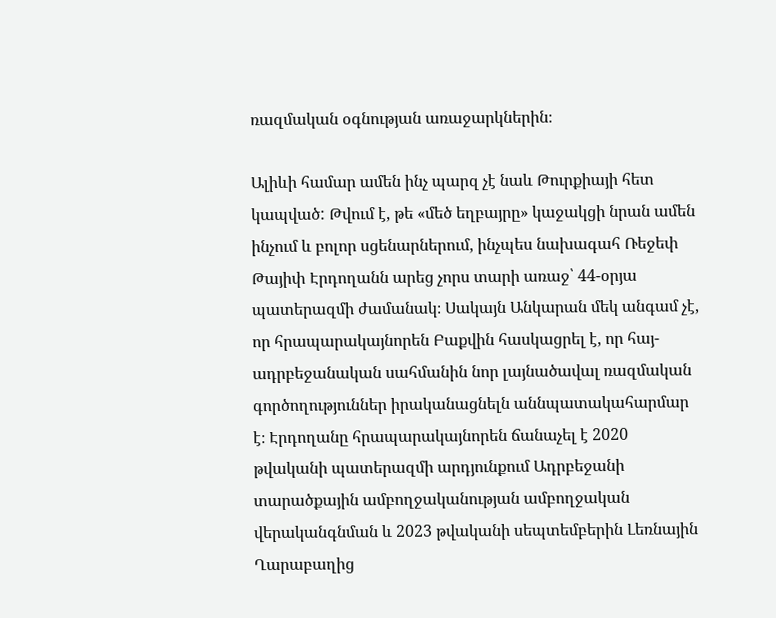ռազմական օգնության առաջարկներին։

Ալիևի համար ամեն ինչ պարզ չէ նաև Թուրքիայի հետ կապված: Թվում է, թե «մեծ եղբայրը» կաջակցի նրան ամեն ինչում և բոլոր սցենարներում, ինչպես նախագահ Ռեջեփ Թայիփ Էրդողանն արեց չորս տարի առաջ՝ 44-օրյա պատերազմի ժամանակ։ Սակայն Անկարան մեկ անգամ չէ, որ հրապարակայնորեն Բաքվին հասկացրել է, որ հայ-ադրբեջանական սահմանին նոր լայնածավալ ռազմական գործողություններ իրականացնելն աննպատակահարմար է։ Էրդողանը հրապարակայնորեն ճանաչել է 2020 թվականի պատերազմի արդյունքում Ադրբեջանի տարածքային ամբողջականության ամբողջական վերականգնման և 2023 թվականի սեպտեմբերին Լեռնային Ղարաբաղից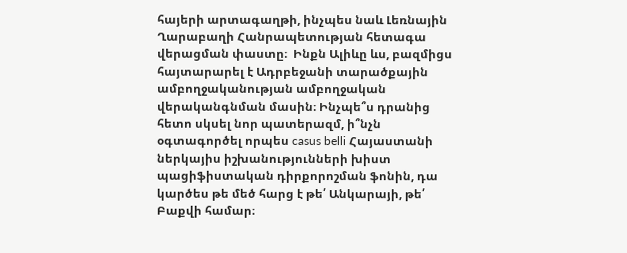հայերի արտագաղթի, ինչպես նաև Լեռնային Ղարաբաղի Հանրապետության հետագա վերացման փաստը։  Ինքն Ալիևը ևս, բազմիցս  հայտարարել է Ադրբեջանի տարածքային ամբողջականության ամբողջական վերականգնման մասին։ Ինչպե՞ս դրանից հետո սկսել նոր պատերազմ, ի՞նչն օգտագործել որպես casus belli Հայաստանի ներկայիս իշխանությունների խիստ պացիֆիստական դիրքորոշման ֆոնին, դա կարծես թե մեծ հարց է թե՛ Անկարայի, թե՛ Բաքվի համար։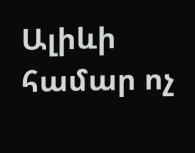Ալիևի համար ոչ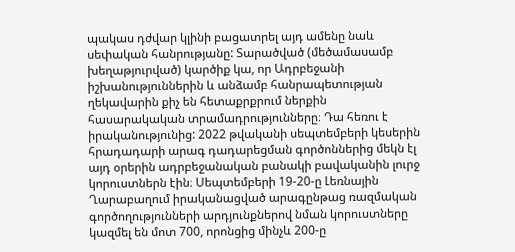պակաս դժվար կլինի բացատրել այդ ամենը նաև սեփական հանրությանը: Տարածված (մեծամասամբ խեղաթյուրված) կարծիք կա, որ Ադրբեջանի իշխանություններին և անձամբ հանրապետության ղեկավարին քիչ են հետաքրքրում ներքին հասարակական տրամադրությունները։ Դա հեռու է իրականությունից: 2022 թվականի սեպտեմբերի կեսերին հրադադարի արագ դադարեցման գործոններից մեկն էլ այդ օրերին ադրբեջանական բանակի բավականին լուրջ կորուստներն էին։ Սեպտեմբերի 19-20-ը Լեռնային Ղարաբաղում իրականացված արագընթաց ռազմական գործողությունների արդյունքներով նման կորուստները կազմել են մոտ 700, որոնցից մինչև 200-ը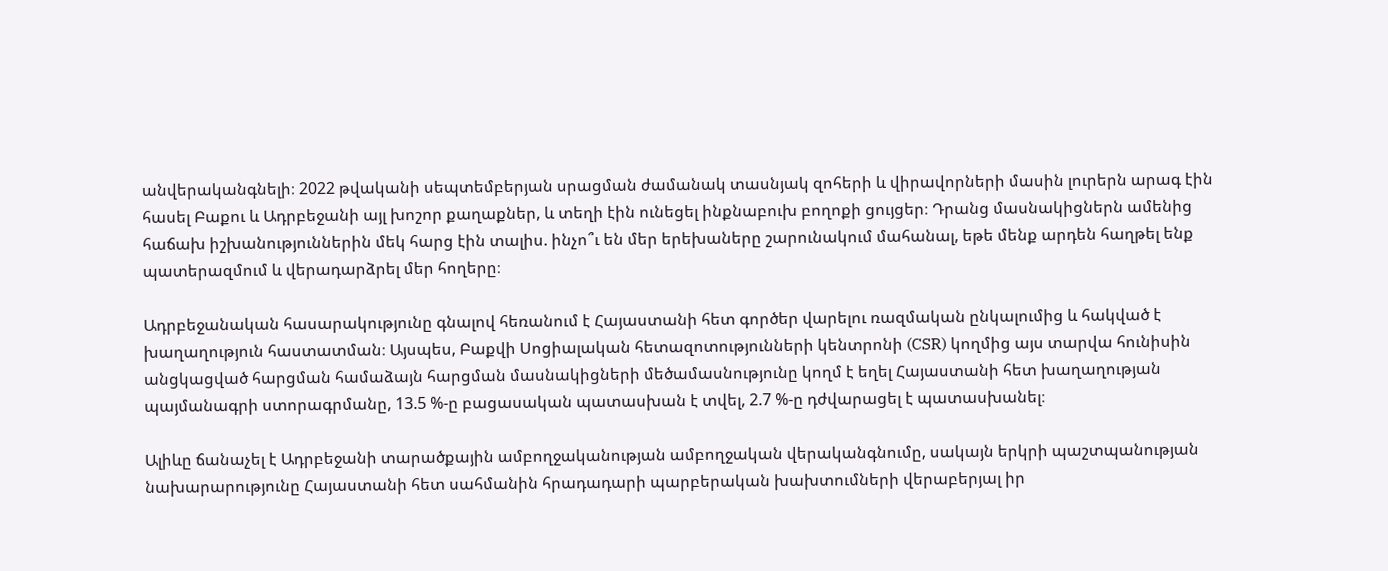անվերականգնելի։ 2022 թվականի սեպտեմբերյան սրացման ժամանակ տասնյակ զոհերի և վիրավորների մասին լուրերն արագ էին հասել Բաքու և Ադրբեջանի այլ խոշոր քաղաքներ, և տեղի էին ունեցել ինքնաբուխ բողոքի ցույցեր։ Դրանց մասնակիցներն ամենից հաճախ իշխանություններին մեկ հարց էին տալիս. ինչո՞ւ են մեր երեխաները շարունակում մահանալ, եթե մենք արդեն հաղթել ենք պատերազմում և վերադարձրել մեր հողերը։

Ադրբեջանական հասարակությունը գնալով հեռանում է Հայաստանի հետ գործեր վարելու ռազմական ընկալումից և հակված է խաղաղություն հաստատման։ Այսպես, Բաքվի Սոցիալական հետազոտությունների կենտրոնի (CSR) կողմից այս տարվա հունիսին անցկացված հարցման համաձայն հարցման մասնակիցների մեծամասնությունը կողմ է եղել Հայաստանի հետ խաղաղության պայմանագրի ստորագրմանը, 13.5 %-ը բացասական պատասխան է տվել, 2.7 %-ը դժվարացել է պատասխանել։

Ալիևը ճանաչել է Ադրբեջանի տարածքային ամբողջականության ամբողջական վերականգնումը, սակայն երկրի պաշտպանության նախարարությունը Հայաստանի հետ սահմանին հրադադարի պարբերական խախտումների վերաբերյալ իր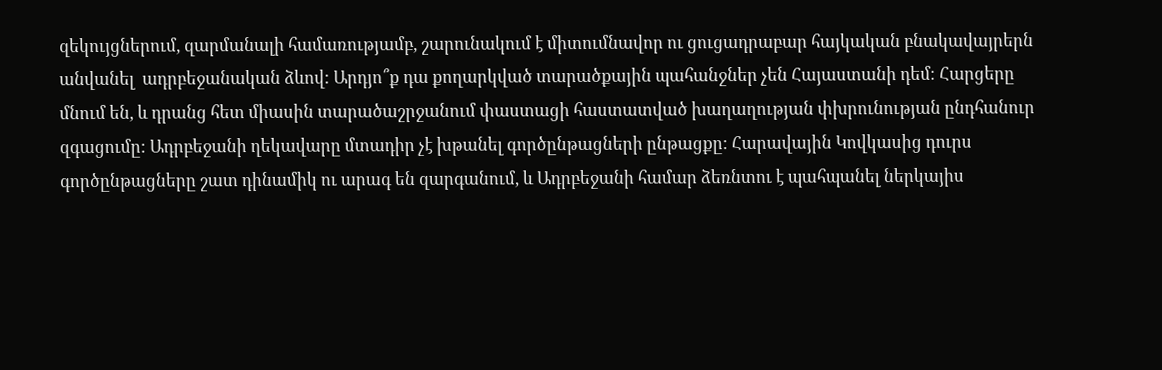զեկույցներում, զարմանալի համառությամբ, շարունակում է միտումնավոր ու ցուցադրաբար հայկական բնակավայրերն անվանել  ադրբեջանական ձևով: Արդյո՞ք դա քողարկված տարածքային պահանջներ չեն Հայաստանի դեմ։ Հարցերը մնում են, և դրանց հետ միասին տարածաշրջանում փաստացի հաստատված խաղաղության փխրունության ընդհանուր զգացումը: Ադրբեջանի ղեկավարը մտադիր չէ խթանել գործընթացների ընթացքը: Հարավային Կովկասից դուրս գործընթացները շատ դինամիկ ու արագ են զարգանում, և Ադրբեջանի համար ձեռնտու է պահպանել ներկայիս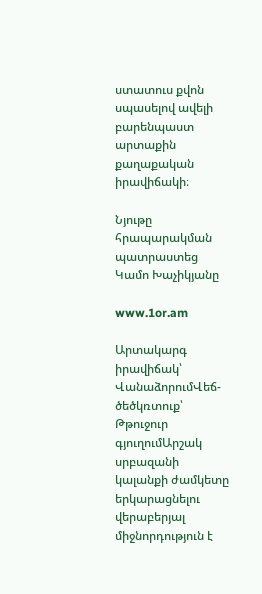ստատուս քվոն սպասելով ավելի բարենպաստ արտաքին քաղաքական իրավիճակի։

Նյութը հրապարակման պատրաստեց Կամո Խաչիկյանը

www.1or.am

Արտակարգ իրավիճակ՝ ՎանաձորումՎեճ-ծեծկռտուք՝ Թթուջուր գյուղումԱրշակ սրբազանի կալանքի ժամկետը երկարացնելու վերաբերյալ միջնորդություն է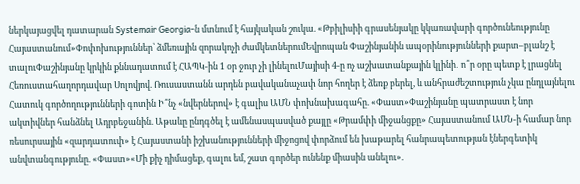ներկայացվել դատարան Systemair Georgia-ն մտնում է հայկական շուկա. «Թբիլիսիի գրասենյակը կկառավարի գործունեությունը Հայաստանում»Փոփոխություններ՝ ձմեռային զորակոչի ժամկետներումԵվրոպան Փաշինյանին ապօրինությունների քարտ–բլանշ է տալուՓաշինյանը կրկին քննադատում է ՀԱՊԿ-ին 1 օր ջուր չի լինելուՄայիսի 4-ը ոչ աշխատանքային կլինի․ ո՞ր օրը պետք է լրացնել Հեռուստահաղորդավար Սոլովյով. Ռուսաստանն արդեն բավականաչափ նոր հողեր է ձեռք բերել, և անհրաժեշտություն չկա ընդլայնելու Հատուկ գործողությունների գոտին Ի՞նչ «նվերներով» է գալիս ԱՄՆ փոխնախագահը. «Փաստ»Փաշինյանը պատրաստ է նոր ակտիվներ հանձնել Ադրբեջանին. Աթաևը ընդգծել է ամենասպասված քայլը «Թրամփի միջանցքը» Հայաստանում ԱՄՆ-ի համար նոր ռեսուրսային «զարդատուփ» է Հայաստանի իշխանությունների միջոցով փորձում են խաթարել հանրապետության էներգետիկ անվտանգությունը. «Փաստ»«Մի քիչ դիմացեք, գալու եմ, շատ գործեր ունենք միասին անելու».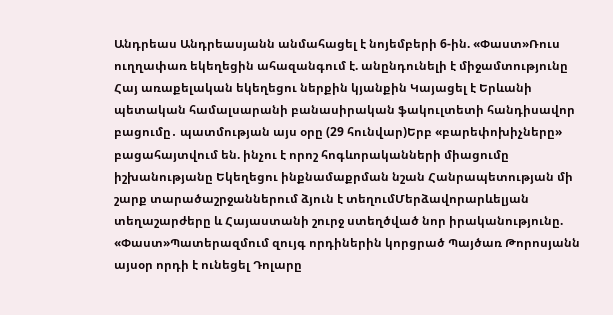Անդրեաս Անդրեասյանն անմահացել է նոյեմբերի 6-ին. «Փաստ»Ռուս ուղղափառ եկեղեցին ահազանգում է. անընդունելի է միջամտությունը Հայ առաքելական եկեղեցու ներքին կյանքին Կայացել է Երևանի պետական համալսարանի բանասիրական ֆակուլտետի հանդիսավոր բացումը․ պատմության այս օրը (29 հունվար)Երբ «բարեփոխիչները» բացահայտվում են. ինչու է որոշ հոգևորականների միացումը իշխանությանը Եկեղեցու ինքնամաքրման նշան Հանրապետության մի շարք տարածաշրջաններում ձյուն է տեղումՄերձավորարևելյան տեղաշարժերը և Հայաստանի շուրջ ստեղծված նոր իրականությունը. «Փաստ»Պատերազմում զույգ որդիներին կորցրած Պայծառ Թորոսյանն այսօր որդի է ունեցել Դոլարը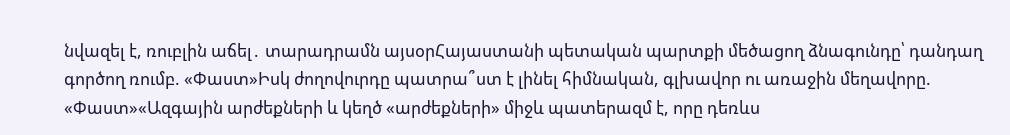նվազել է, ռուբլին աճել․ տարադրամն այսօրՀայաստանի պետական պարտքի մեծացող ձնագունդը՝ դանդաղ գործող ռումբ. «Փաստ»Իսկ ժողովուրդը պատրա՞ստ է լինել հիմնական, գլխավոր ու առաջին մեղավորը. «Փաստ»«Ազգային արժեքների և կեղծ «արժեքների» միջև պատերազմ է, որը դեռևս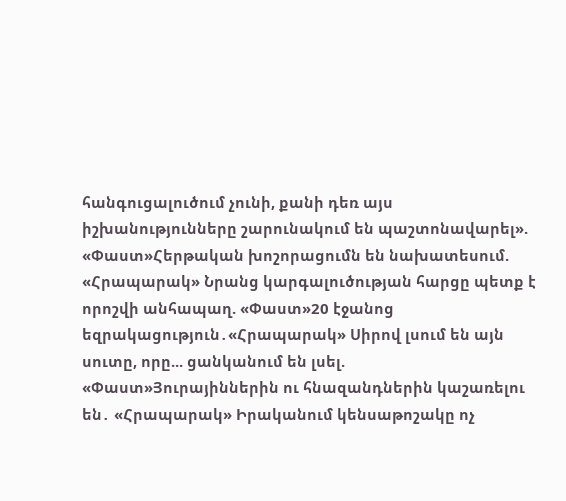հանգուցալուծում չունի, քանի դեռ այս իշխանությունները շարունակում են պաշտոնավարել». «Փաստ»Հերթական խոշորացումն են նախատեսում. «Հրապարակ» Նրանց կարգալուծության հարցը պետք է որոշվի անհապաղ. «Փաստ»20 էջանոց եզրակացություն․«Հրապարակ» Սիրով լսում են այն սուտը, որը... ցանկանում են լսել. «Փաստ»Յուրայիններին ու հնազանդներին կաշառելու են․ «Հրապարակ» Իրականում կենսաթոշակը ոչ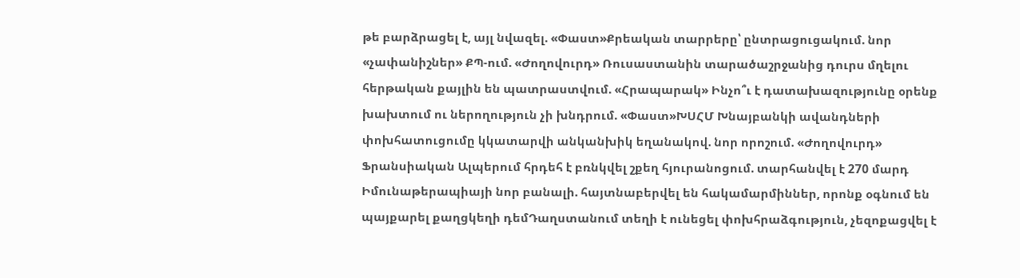թե բարձրացել է, այլ նվազել. «Փաստ»Քրեական տարրերը՝ ընտրացուցակում. նոր «չափանիշներ» ՔՊ-ում. «Ժողովուրդ» Ռուսաստանին տարածաշրջանից դուրս մղելու հերթական քայլին են պատրաստվում. «Հրապարակ» Ինչո՞ւ է դատախազությունը օրենք խախտում ու ներողություն չի խնդրում. «Փաստ»ԽՍՀՄ Խնայբանկի ավանդների փոխհատուցումը կկատարվի անկանխիկ եղանակով. նոր որոշում. «Ժողովուրդ» Ֆրանսիական Ալպերում հրդեհ է բռնկվել շքեղ հյուրանոցում. տարհանվել է 270 մարդ Իմունաթերապիայի նոր բանալի. հայտնաբերվել են հակամարմիններ, որոնք օգնում են պայքարել քաղցկեղի դեմԴաղստանում տեղի է ունեցել փոխհրաձգություն, չեզոքացվել է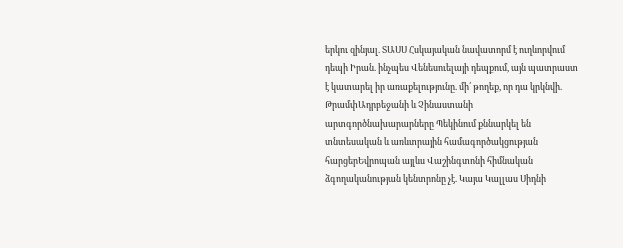երկու զինյալ. ՏԱՍՍ Հսկայական նավատորմ է ուղևորվում դեպի Իրան. ինչպես Վենեսուելայի դեպքում, այն պատրաստ է կատարել իր առաքելությունը. մի՛ թողեք, որ դա կրկնվի. ԹրամփԱդրբեջանի և Չինաստանի արտգործնախարարները Պեկինում քննարկել են տնտեսական և առևտրային համագործակցության հարցերԵվրոպան այլևս Վաշինգտոնի հիմնական ձգողականության կենտրոնը չէ. Կայա Կալլաս Սիդնի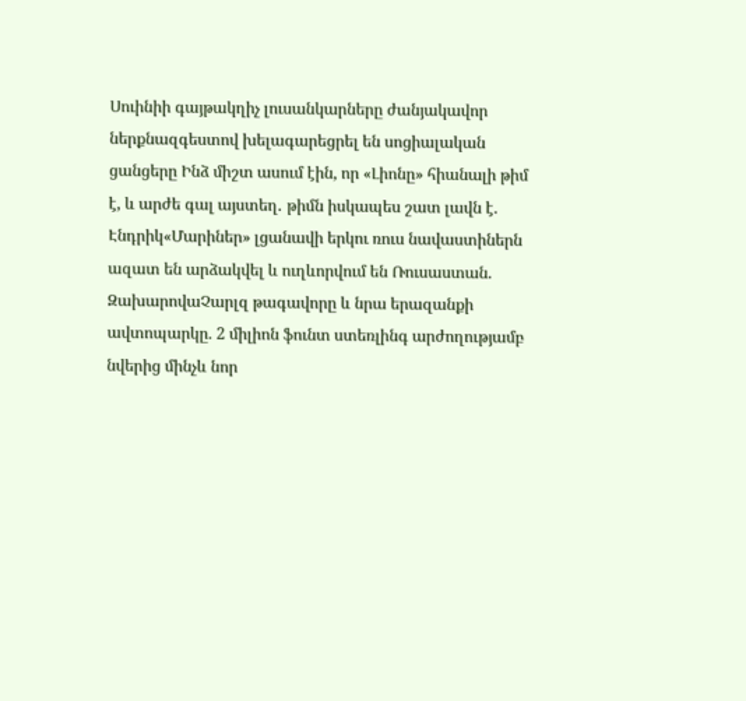Սուինիի գայթակղիչ լուսանկարները ժանյակավոր ներքնազգեստով խելագարեցրել են սոցիալական ցանցերը Ինձ միշտ ասում էին, որ «Լիոնը» հիանալի թիմ է, և արժե գալ այստեղ․ թիմն իսկապես շատ լավն է․ Էնդրիկ«Մարիներ» լցանավի երկու ռուս նավաստիներն ազատ են արձակվել և ուղևորվում են Ռուսաստան. ԶախարովաՉարլզ թագավորը և նրա երազանքի ավտոպարկը. 2 միլիոն ֆունտ ստեռլինգ արժողությամբ նվերից մինչև նոր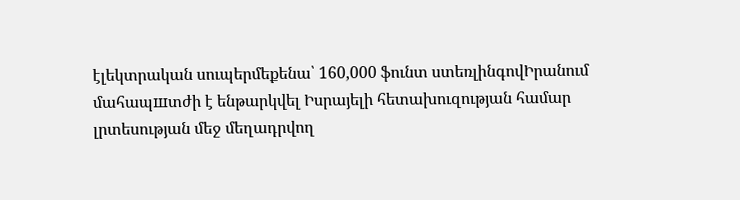էլեկտրական սուպերմեքենա՝ 160,000 ֆունտ ստեռլինգովԻրանում մահապшտժի է ենթարկվել Իսրայելի հետախուզության համար լրտեսության մեջ մեղադրվող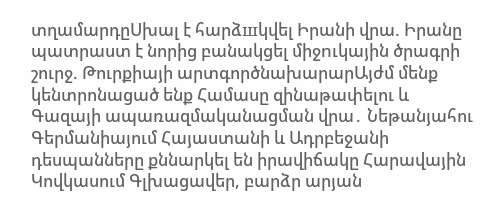տղամարդըՍխալ է հարձшկվել Իրանի վրա. Իրանը պատրաստ է նորից բանակցել միջnւկային ծրագրի շուրջ. Թուրքիայի արտգործնախարարԱյժմ մենք կենտրոնացած ենք Համասը զինաթափելու և Գազայի ապառազմականացման վրա․ Նեթանյահու Գերմանիայում Հայաստանի և Ադրբեջանի դեսպանները քննարկել են իրավիճակը Հարավային Կովկասում Գլխացավեր, բարձր արյան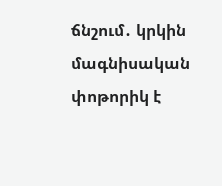ճնշում․ կրկին մագնիսական փոթորիկ է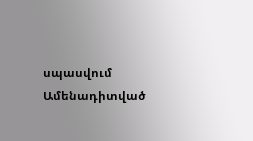սպասվում
Ամենադիտված